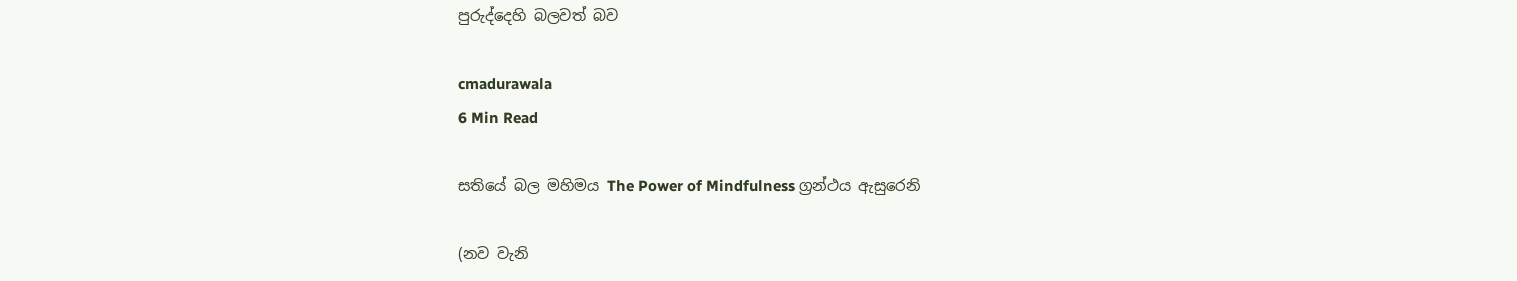පුරුද්දෙහි බලවත් බව

cmadurawala
6 Min Read

සතියේ බල මහිමය The Power of Mindfulness ග්‍රන්ථය ඇසුරෙනි

(නව වැනි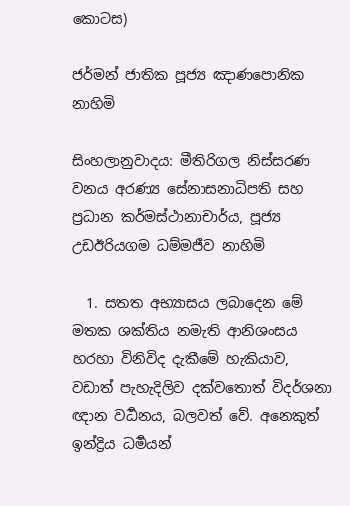කොටස)

ජර්මන් ජාතික පූජ්‍ය ඤාණපොනික නාහිමි

සිංහලානුවාදය: මීතිරිගල නිස්සරණ වනය අරණ්‍ය සේනාසනාධිපති සහ ප්‍රධාන කර්මස්ථානාචාර්ය, පූජ්‍ය උඩඊරියගම ධම්මජීව නාහිමි

  1. සතත අභ්‍යාසය ලබාදෙන මේ මතක ශක්තිය නමැති ආනිශංසය හරහා විනිවිද දැකීමේ හැකියාව, වඩාත් පැහැදිලිව දක්වතොත් විදර්ශනා ඥාන වර්‍ධනය, බලවත් වේ. අනෙකුත් ඉන්ද්‍රිය ධර්‍මයන්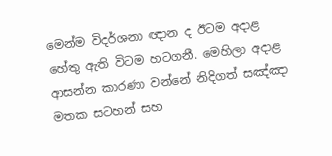මෙන්ම විදර්ශනා ඥාන ද ඊටම අදාළ හේතු ඇති විටම හටගනී. මෙහිලා අදාළ ආසන්න කාරණා වන්නේ නිදිගත් සඤ්ඤා මතක සටහන් සහ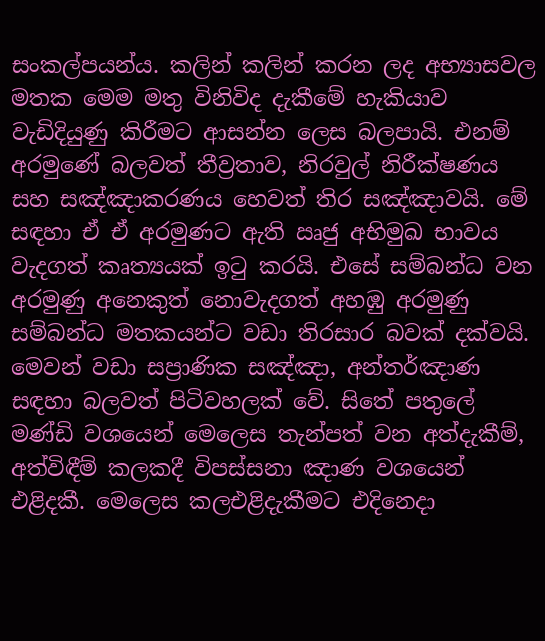සංකල්පයන්ය. කලින් කලින් කරන ලද අභ්‍යාසවල මතක මෙම මතු විනිවිද දැකීමේ හැකියාව වැඩිදියුණු කිරීමට ආසන්න ලෙස බලපායි. එනම් අරමුණේ බලවත් තීව්‍රතාව, නිරවුල් නිරීක්ෂණය සහ සඤ්ඤාකරණය හෙවත් තිර සඤ්ඤාවයි. මේ සඳහා ඒ ඒ අරමුණට ඇති ඍජු අභිමුඛ භාවය වැදගත් කෘත්‍යයක් ඉටු කරයි. එසේ සම්බන්ධ වන අරමුණු අනෙකුත් නොවැදගත් අහඹු අරමුණු සම්බන්ධ මතකයන්ට වඩා තිරසාර බවක් දක්වයි. මෙවන් වඩා සප්‍රාණික සඤ්ඤා, අන්තර්ඤාණ සඳහා බලවත් පිටිවහලක් වේ. සිතේ පතුලේ මණ්ඩි වශයෙන් මෙලෙස තැන්පත් වන අත්දැකීම්, අත්විඳීම් කලකදී විපස්සනා ඤාණ වශයෙන් එළිදකී. මෙලෙස කලඑළිදැකීමට එදිනෙදා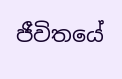ජීවිතයේ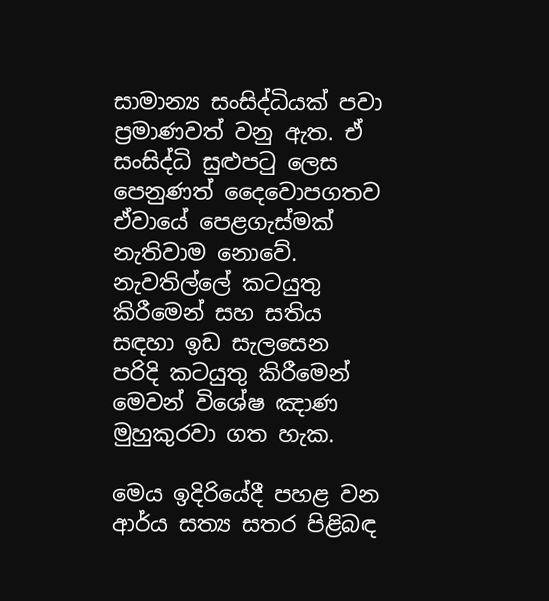සාමාන්‍ය සංසිද්ධියක් පවා ප්‍රමාණවත් වනු ඇත. ඒ සංසිද්ධි සුළුපටු ලෙස පෙනුණත් දෛවොපගතව ඒවායේ පෙළගැස්මක් නැතිවාම නොවේ. නැවතිල්ලේ කටයුතු කිරීමෙන් සහ සතිය සඳහා ඉඩ සැලසෙන පරිදි කටයුතු කිරීමෙන් මෙවන් විශේෂ ඤාණ මුහුකුරවා ගත හැක.

මෙය ඉදිරියේදී පහළ වන ආර්ය සත්‍ය සතර පිළිබඳ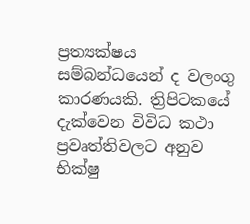ප්‍රත්‍යක්ෂය සම්බන්ධයෙන් ද වලංගු කාරණයකි. ත්‍රිපිටකයේ දැක්වෙන විවිධ කථා ප්‍රවෘත්තිවලට අනුව භික්ෂු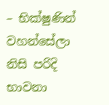– භික්ෂුණින් වහන්සේලා නිසි පරිදි භාවනා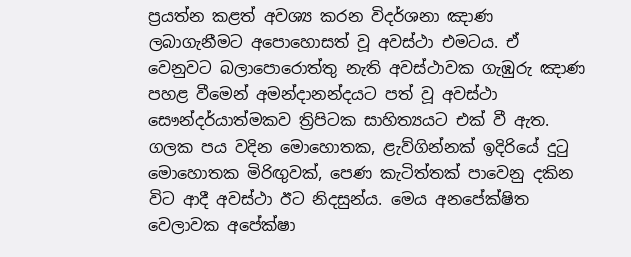ප්‍රයත්න කළත් අවශ්‍ය කරන විදර්ශනා ඤාණ ලබාගැනීමට අපොහොසත් වූ අවස්ථා එමටය. ඒ වෙනුවට බලාපොරොත්තු නැති අවස්ථාවක ගැඹුරු ඤාණ පහළ වීමෙන් අමන්දානන්දයට පත් වූ අවස්ථා සෞන්දර්යාත්මකව ත්‍රිපිටක සාහිත්‍යයට එක් වී ඇත. ගලක පය වදින මොහොතක, ළැව්ගින්නක් ඉදිරියේ දුටු මොහොතක මිරිඟුවක්, පෙණ කැටිත්තක් පාවෙනු දකින විට ආදී අවස්ථා ඊට නිදසුන්ය. මෙය අනපේක්ෂිත වෙලාවක අපේක්ෂා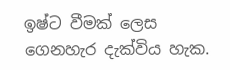ඉෂ්ට වීමක් ලෙස ගෙනහැර දැක්විය හැක.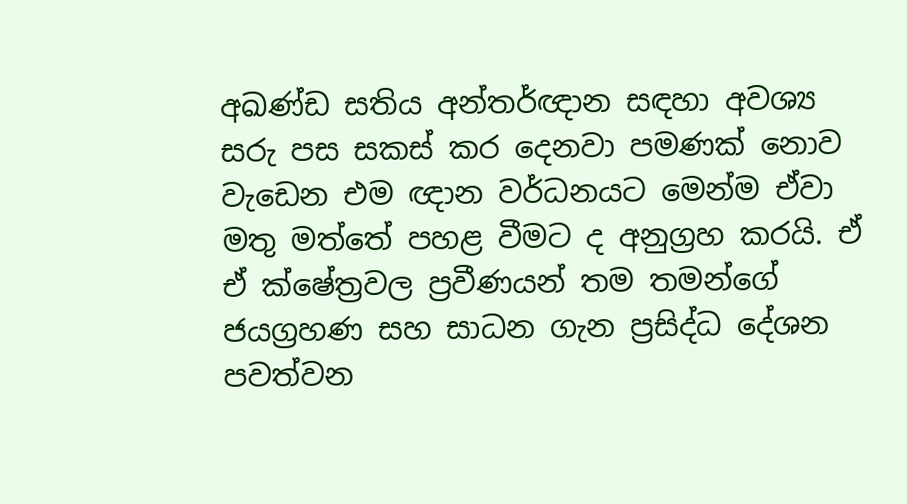අඛණ්ඩ සතිය අන්තර්ඥාන සඳහා අවශ්‍ය සරු පස සකස් කර දෙනවා පමණක් නොව වැඩෙන එම ඥාන වර්ධනයට මෙන්ම ඒවා මතු මත්තේ පහළ වීමට ද අනුග්‍රහ කරයි. ඒ ඒ ක්ෂේත්‍රවල ප්‍රවීණයන් තම තමන්ගේ ජයග්‍රහණ සහ සාධන ගැන ප්‍රසිද්ධ දේශන පවත්වන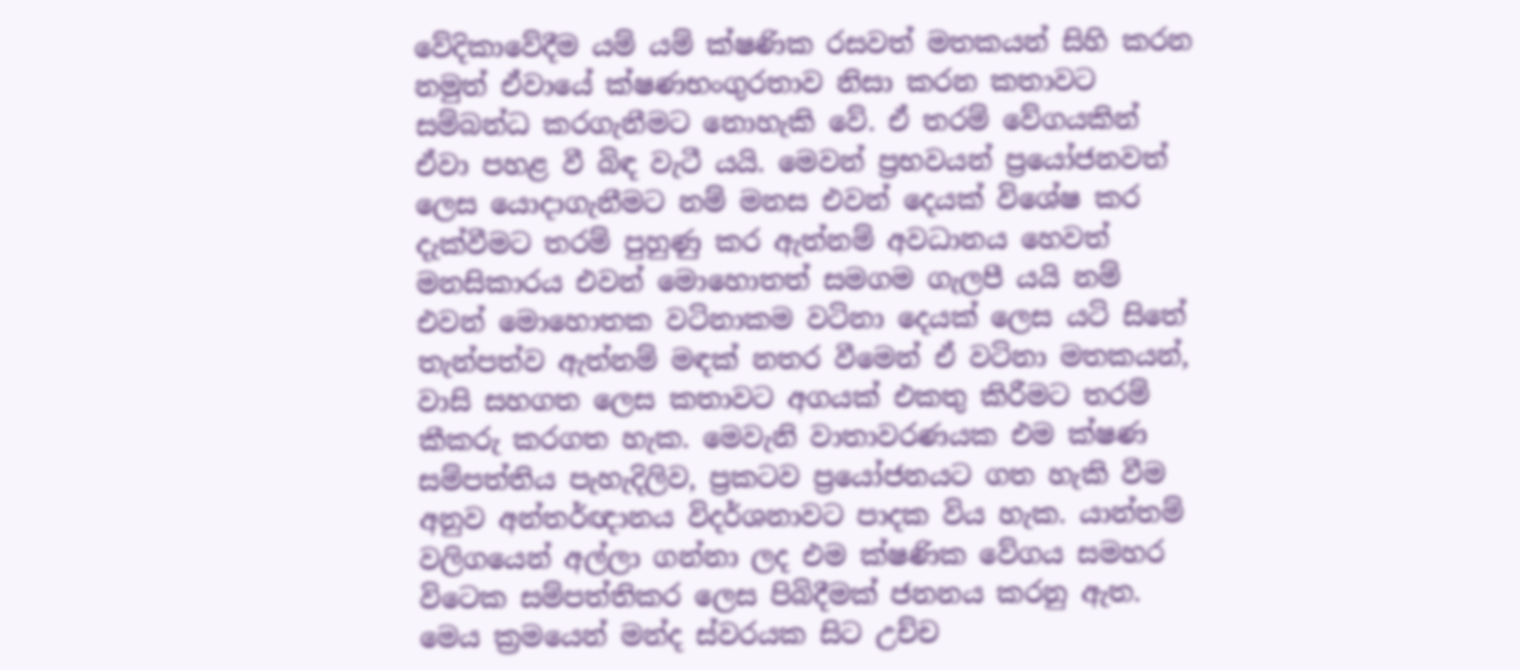වේදිකාවේදීම යම් යම් ක්ෂණික රසවත් මතකයන් සිහි කරන නමුත් ඒවායේ ක්ෂණභංගුරතාව නිසා කරන කතාවට සම්බන්ධ කරගැනීමට නොහැකි වේ. ඒ තරම් වේගයකින් ඒවා පහළ වී බිඳ වැටී යයි. මෙවන් ප්‍රභවයන් ප්‍රයෝජනවත් ලෙස යොදාගැනීමට නම් මනස එවන් දෙයක් විශේෂ කර දැක්වීමට තරම් පුහුණු කර ඇත්නම් අවධානය හෙවත් මනසිකාරය එවන් මොහොතත් සමගම ගැලපී යයි නම් එවන් මොහොතක වටිනාකම වටිනා දෙයක් ලෙස යටි සිතේ තැන්පත්ව ඇත්නම් මඳක් නතර වීමෙන් ඒ වටිනා මතකයන්, වාසි සහගත ලෙස කතාවට අගයක් එකතු කිරීමට තරම් කීකරු කරගත හැක. මෙවැනි වාතාවරණයක එම ක්ෂණ සම්පත්තිය පැහැදිලිව, ප්‍රකටව ප්‍රයෝජනයට ගත හැකි වීම අනුව අන්තර්ඥානය විදර්ශනාවට පාදක විය හැක. යාන්තම් වලිගයෙන් අල්ලා ගන්නා ලද එම ක්ෂණික වේගය සමහර විටෙක සම්පත්තිකර ලෙස පිබිදීමක් ජනනය කරනු ඇත. මෙය ක්‍රමයෙන් මන්ද ස්වරයක සිට උච්ච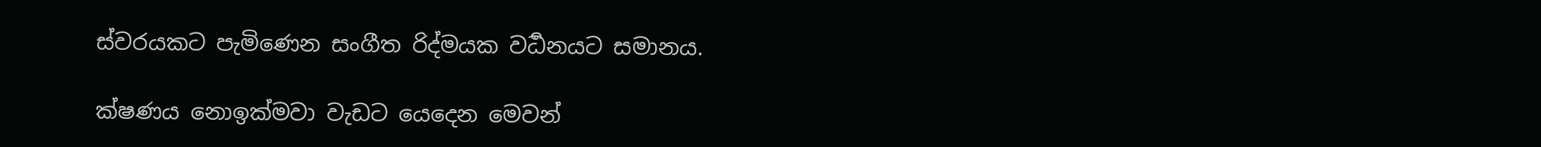ස්වරයකට පැමිණෙන සංගීත රිද්මයක වර්‍ධනයට සමානය.

ක්ෂණය නොඉක්මවා වැඩට යෙදෙන මෙවන්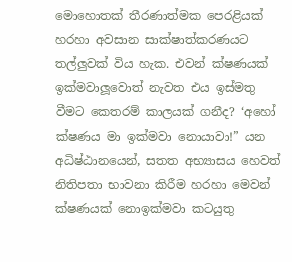මොහොතක් තීරණාත්මක පෙරළියක් හරහා අවසාන සාක්ෂාත්කරණයට තල්ලුවක් විය හැක. එවන් ක්ෂණයක් ඉක්මවාලූවොත් නැවත එය ඉස්මතු වීමට කෙතරම් කාලයක් ගනීද? ‘අහෝ ක්ෂණය මා ඉක්මවා නොයාවා!” යන අධිෂ්ඨානයෙන්, සතත අභ්‍යාසය හෙවත් නිතිපතා භාවනා කිරීම හරහා මෙවන් ක්ෂණයක් නොඉක්මවා කටයුතු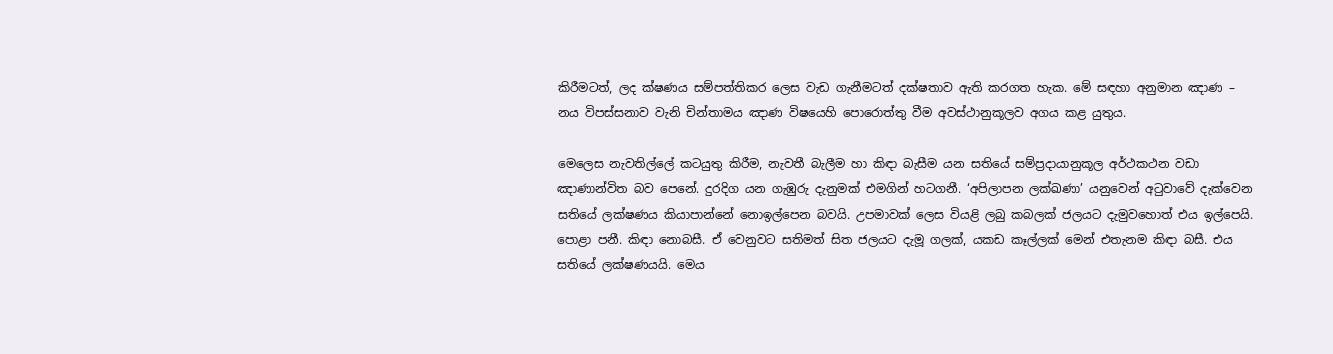කිරීමටත්, ලද ක්ෂණය සම්පත්තිකර ලෙස වැඩ ගැනීමටත් දක්ෂතාව ඇති කරගත හැක. මේ සඳහා අනුමාන ඤාණ – නය විපස්සනාව වැනි චින්තාමය ඤාණ විෂයෙහි පොරොත්තු වීම අවස්ථානුකූලව අගය කළ යුතුය.

මෙලෙස නැවතිල්ලේ කටයුතු කිරීම, නැවතී බැලීම හා කිඳා බැසීම යන සතියේ සම්ප්‍රදායානුකූල අර්ථකථන වඩා ඤාණාන්විත බව පෙනේ. දුරදිග යන ගැඹුරු දැනුමක් එමගින් හටගනී. ‘අපිලාපන ලක්ඛණා’ යනුවෙන් අටුවාවේ දැක්වෙන සතියේ ලක්ෂණය කියාපාන්නේ නොඉල්පෙන බවයි. උපමාවක් ලෙස වියළි ලබු කබලක් ජලයට දැමුවහොත් එය ඉල්පෙයි. පොළා පනී. කිඳා නොබසී. ඒ වෙනුවට සතිමත් සිත ජලයට දැමූ ගලක්, යකඩ කෑල්ලක් මෙන් එතැනම කිඳා බසී. එය සතියේ ලක්ෂණයයි. මෙය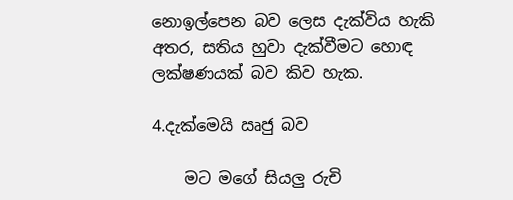නොඉල්පෙන බව ලෙස දැක්විය හැකි අතර, සතිය හුවා දැක්වීමට හොඳ ලක්ෂණයක් බව කිව හැක.

4.දැක්මෙයි ඍජු බව

    මට මගේ සියලු රුචි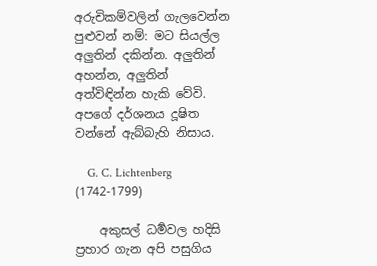අරුචිකම්වලින් ගැලවෙන්න පුළුවන් නම්: මට සියල්ල අලුතින් දකින්න. අලුතින් අහන්න, අලුතින් අත්විඳින්න හැකි වේවි. අපගේ දර්ශනය දූෂිත වන්නේ ඇබ්බැහි නිසාය.

    G. C. Lichtenberg (1742-1799)

    අකුසල් ධර්‍මවල හදිසි ප්‍රහාර ගැන අපි පසුගිය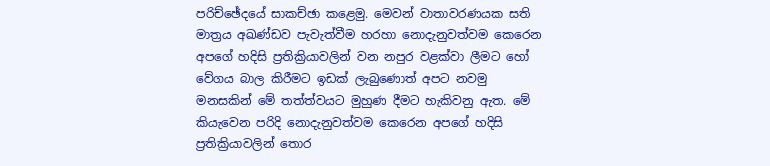පරිච්ඡේදයේ සාකච්ඡා කළෙමු. මෙවන් වාතාවරණයක සති මාත්‍රය අඛණ්ඩව පැවැත්වීම හරහා නොදැනුවත්වම කෙරෙන අපගේ හදිසි ප්‍රතික්‍රියාවලින් වන නපුර වළක්වා ලීමට හෝ වේගය බාල කිරීමට ඉඩක් ලැබුණොත් අපට නවමු මනසකින් මේ තත්ත්වයට මුහුණ දීමට හැකිවනු ඇත. මේ කියැවෙන පරිදි නොදැනුවත්වම කෙරෙන අපගේ හදිසි ප්‍රතික්‍රියාවලින් තොර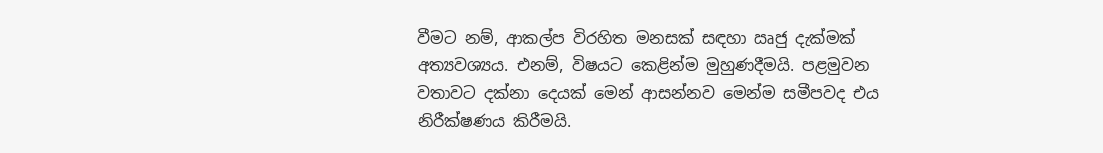වීමට නම්, ආකල්ප විරහිත මනසක් සඳහා ඍජු දැක්මක් අත්‍යවශ්‍යය. එනම්, විෂයට කෙළින්ම මුහුණදීමයි. පළමුවන වතාවට දක්නා දෙයක් මෙන් ආසන්නව මෙන්ම සමීපවද එය නිරීක්ෂණය කිරීමයි.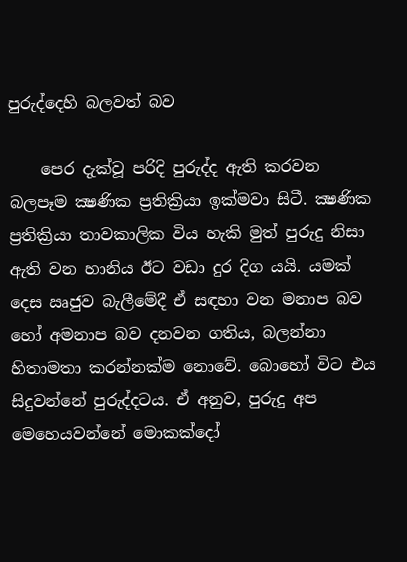පුරුද්දෙහි බලවත් බව

    පෙර දැක්වූ පරිදි පුරුද්ද ඇති කරවන බලපෑම ක්‍ෂණික ප්‍රතික්‍රියා ඉක්මවා සිටී. ක්‍ෂණික ප්‍රතික්‍රියා තාවකාලික විය හැකි මුත් පුරුදු නිසා ඇති වන හානිය ඊට වඩා දුර දිග යයි. යමක් දෙස ඍජුව බැලීමේදී ඒ සඳහා වන මනාප බව හෝ අමනාප බව දනවන ගතිය, බලන්නා හිතාමතා කරන්නක්ම නොවේ. බොහෝ විට එය සිදුවන්නේ පුරුද්දටය. ඒ අනුව, පුරුදු අප මෙහෙයවන්නේ මොකක්දෝ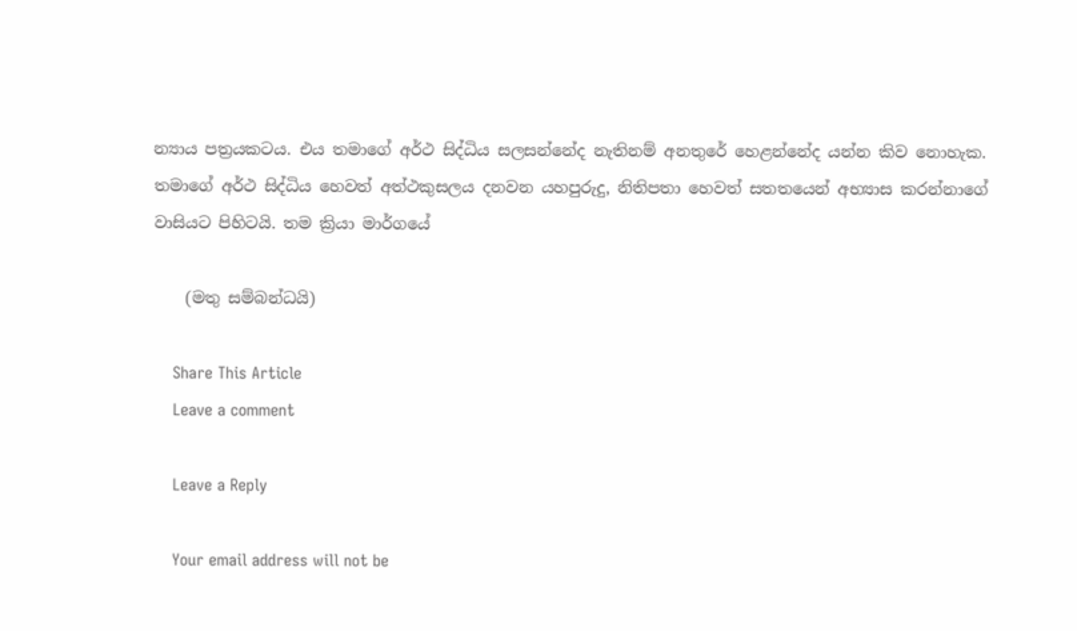න්‍යාය පත්‍රයකටය. එය තමාගේ අර්ථ සිද්ධිය සලසන්නේද නැතිනම් අනතුරේ හෙළන්නේද යන්න කිව නොහැක. තමාගේ අර්ථ සිද්ධිය හෙවත් අත්ථකුසලය දනවන යහපුරුදු, නිතිපතා හෙවත් සතතයෙන් අභ්‍යාස කරන්නාගේ වාසියට පිහිටයි. තම ක්‍රියා මාර්ගයේ

    (මතු සම්බන්ධයි)

    Share This Article
    Leave a comment

    Leave a Reply

    Your email address will not be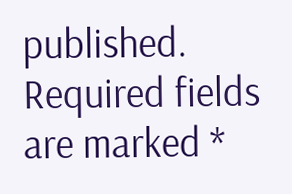published. Required fields are marked *